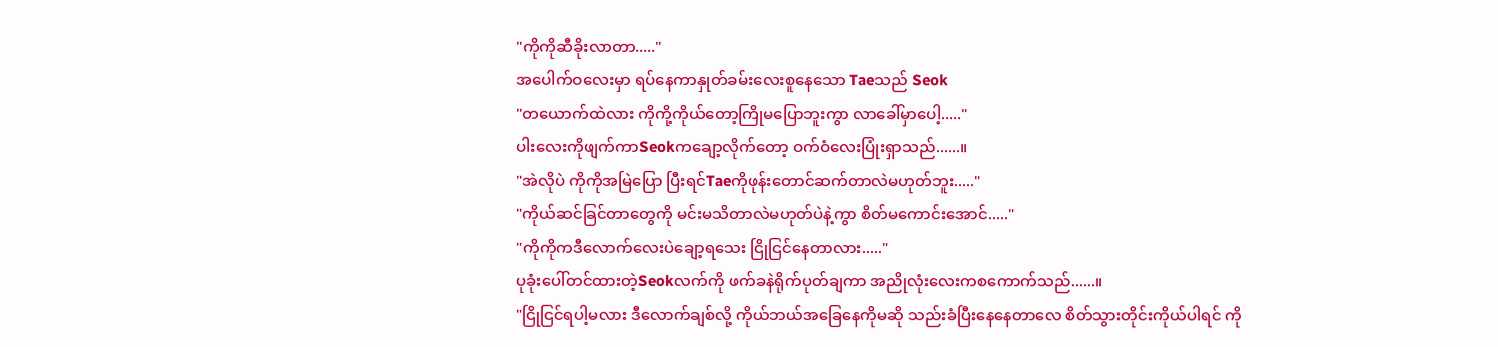"ကိုကိုဆီခိုးလာတာ....."
အပေါက်ဝလေးမှာ ရပ်နေကာနှုတ်ခမ်းလေးစူနေသော Taeသည် Seok
"တယောက်ထဲလား ကိုကို့ကိုယ်တော့ကြိုမပြောဘူးကွာ လာခေါ်မှာပေါ့....."
ပါးလေးကိုဖျက်ကာSeokကချော့လိုက်တော့ ဝက်ဝံလေးပြုံးရှာသည်......။
"အဲလိုပဲ ကိုကိုအမြဲပြော ပြီးရင်Taeကိုဖုန်းတောင်ဆက်တာလဲမဟုတ်ဘူး....."
"ကိုယ်ဆင်ခြင်တာတွေကို မင်းမသိတာလဲမဟုတ်ပဲနဲ့ကွာ စိတ်မကောင်းအောင်....."
"ကိုကိုကဒီလောက်လေးပဲချော့ရသေး ငြိုငြင်နေတာလား....."
ပုခုံးပေါ်တင်ထားတဲ့Seokလက်ကို ဖက်ခနဲရိုက်ပုတ်ချကာ အညိုလုံးလေးကစကောက်သည်......။
"ငြိုငြင်ရပါ့မလား ဒီလောက်ချစ်လို့ ကိုယ်ဘယ်အခြေနေကိုမဆို သည်းခံပြီးနေနေတာလေ စိတ်သွားတိုင်းကိုယ်ပါရင် ကို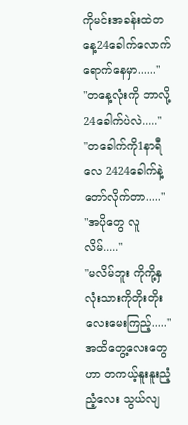ကိုမင်းအခန်းထဲတနေ့24ခေါက်လောက်ရောက်နေမှာ......"
"တနေ့လုံးကို ဘာလို့24ခေါက်ပဲလဲ....."
"တခေါက်ကို1နာရီလေ 2424ခေါက်နဲ့တော်လိုက်တာ....."
"အပိုတွေ လူလိမ်....."
"မလိမ်ဘူး ကိုကို့နှလုံးသားကိုတိုးတိုးလေးမေးကြည့်....."
အထိတွေ့လေးတွေဟာ တကယ့်နူးနူးညံ့ညံ့လေး သွယ်လျ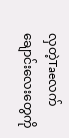လှတဲ့Taeလက်ချောင်းလေးတွေကို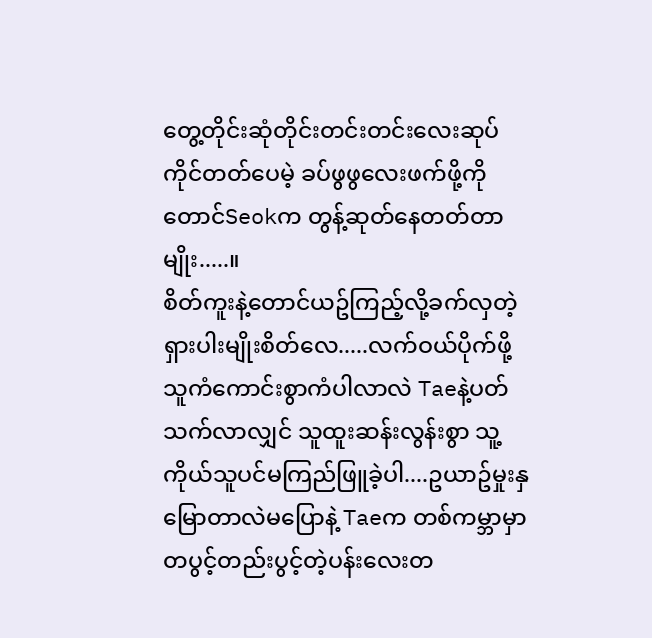တွေ့တိုင်းဆုံတိုင်းတင်းတင်းလေးဆုပ်ကိုင်တတ်ပေမဲ့ ခပ်ဖွဖွလေးဖက်ဖို့ကိုတောင်Seokက တွန့်ဆုတ်နေတတ်တာမျိုး.....။
စိတ်ကူးနဲ့တောင်ယဥ်ကြည့်လို့ခက်လှတဲ့ ရှားပါးမျိုးစိတ်လေ.....လက်ဝယ်ပိုက်ဖို့ သူကံကောင်းစွာကံပါလာလဲ Taeနဲ့ပတ်သက်လာလျှင် သူထူးဆန်းလွန်းစွာ သူ့ကိုယ်သူပင်မကြည်ဖြူခဲ့ပါ....ဥယာဥ်မှုးနှမြောတာလဲမပြောနဲ့ Taeက တစ်ကမ္ဘာမှာ တပွင့်တည်းပွင့်တဲ့ပန်းလေးတ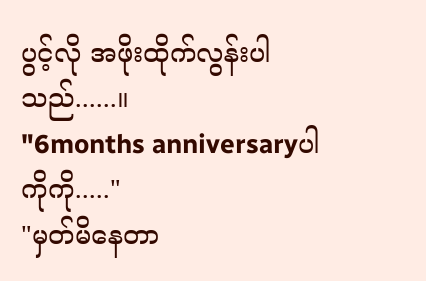ပွင့်လို အဖိုးထိုက်လွန်းပါသည်......။
"6months anniversaryပါ ကိုကို....."
"မှတ်မိနေတာ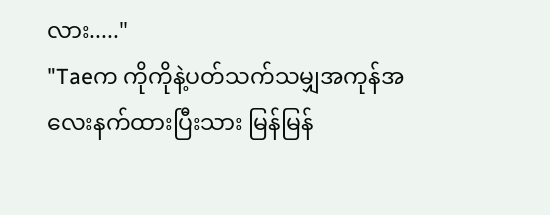လား....."
"Taeက ကိုကိုနဲ့ပတ်သက်သမျှအကုန်အလေးနက်ထားပြီးသား မြန်မြန်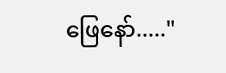ဖြေနော်....."